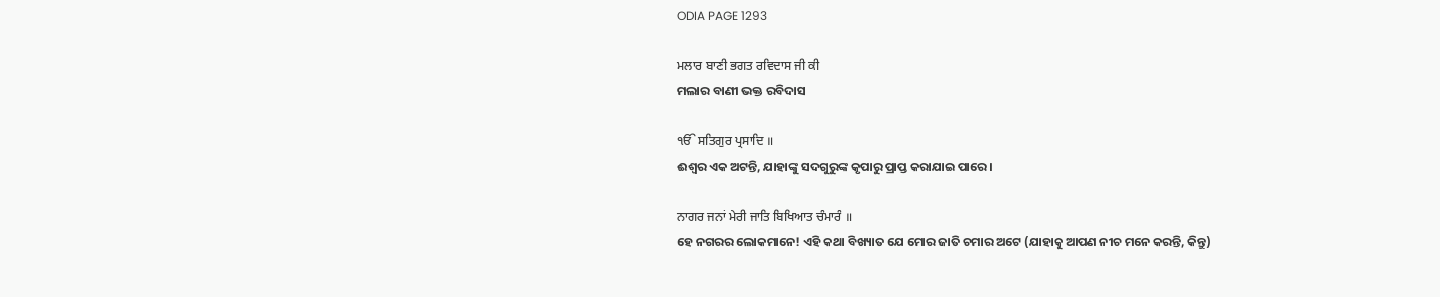ODIA PAGE 1293

ਮਲਾਰ ਬਾਣੀ ਭਗਤ ਰਵਿਦਾਸ ਜੀ ਕੀ
ମଲାର ବାଣୀ ଭକ୍ତ ରବିଦାସ

ੴ ਸਤਿਗੁਰ ਪ੍ਰਸਾਦਿ ॥
ଈଶ୍ଵର ଏକ ଅଟନ୍ତି, ଯାହାଙ୍କୁ ସଦଗୁରୁଙ୍କ କୃପାରୁ ପ୍ରାପ୍ତ କରାଯାଇ ପାରେ।

ਨਾਗਰ ਜਨਾਂ ਮੇਰੀ ਜਾਤਿ ਬਿਖਿਆਤ ਚੰਮਾਰੰ ॥
ହେ ନଗରର ଲୋକମାନେ! ଏହି କଥା ବିଖ୍ୟାତ ଯେ ମୋର ଜାତି ଚମାର ଅଟେ (ଯାହାକୁ ଆପଣ ନୀଚ ମନେ କରନ୍ତି, କିନ୍ତୁ)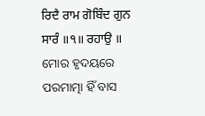ਰਿਦੈ ਰਾਮ ਗੋਬਿੰਦ ਗੁਨ ਸਾਰੰ ॥੧॥ ਰਹਾਉ ॥
ମୋର ହୃଦୟରେ ପରମାତ୍ମା ହିଁ ବାସ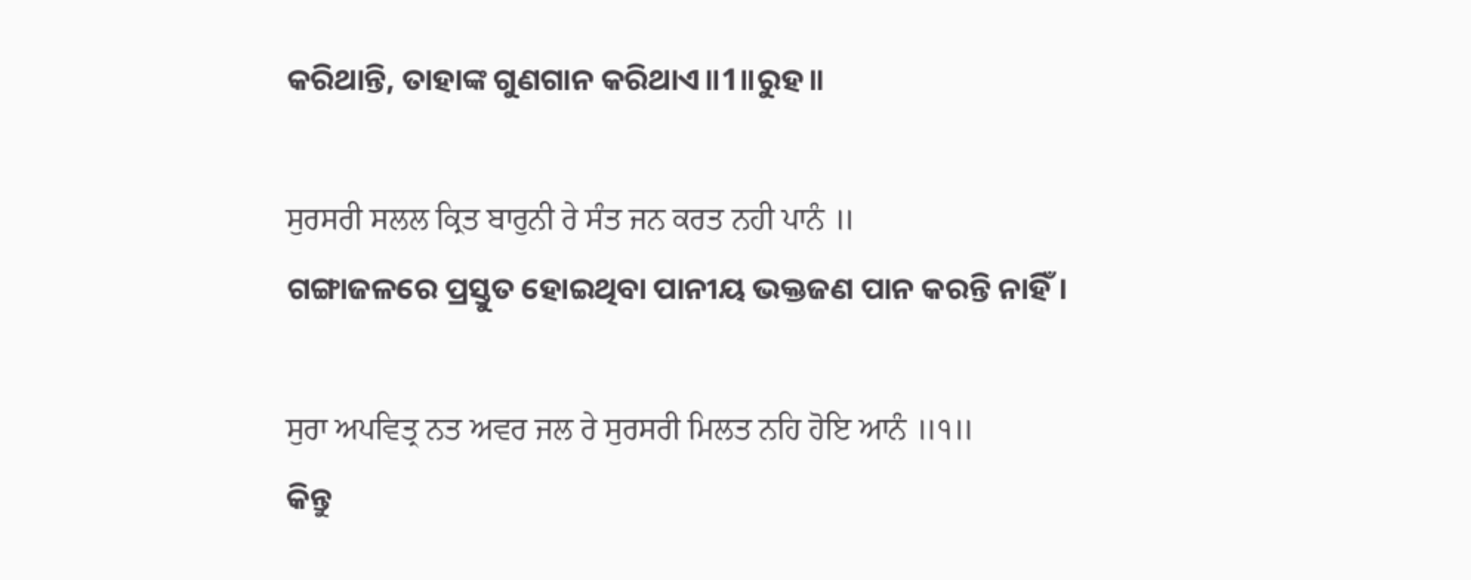କରିଥାନ୍ତି, ତାହାଙ୍କ ଗୁଣଗାନ କରିଥାଏ॥1॥ରୁହ॥

ਸੁਰਸਰੀ ਸਲਲ ਕ੍ਰਿਤ ਬਾਰੁਨੀ ਰੇ ਸੰਤ ਜਨ ਕਰਤ ਨਹੀ ਪਾਨੰ ॥
ଗଙ୍ଗାଜଳରେ ପ୍ରସ୍ତୁତ ହୋଇଥିବା ପାନୀୟ ଭକ୍ତଜଣ ପାନ କରନ୍ତି ନାହିଁ।

ਸੁਰਾ ਅਪਵਿਤ੍ਰ ਨਤ ਅਵਰ ਜਲ ਰੇ ਸੁਰਸਰੀ ਮਿਲਤ ਨਹਿ ਹੋਇ ਆਨੰ ॥੧॥
କିନ୍ତୁ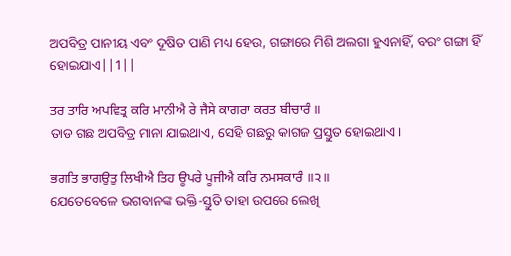ଅପବିତ୍ର ପାନୀୟ ଏବଂ ଦୂଷିତ ପାଣି ମଧ୍ୟ ହେଉ, ଗଙ୍ଗାରେ ମିଶି ଅଲଗା ହୁଏନାହିଁ, ବରଂ ଗଙ୍ଗା ହିଁ ହୋଇଯାଏ||1||

ਤਰ ਤਾਰਿ ਅਪਵਿਤ੍ਰ ਕਰਿ ਮਾਨੀਐ ਰੇ ਜੈਸੇ ਕਾਗਰਾ ਕਰਤ ਬੀਚਾਰੰ ॥
ତାଡ ଗଛ ଅପବିତ୍ର ମାନା ଯାଇଥାଏ, ସେହି ଗଛରୁ କାଗଜ ପ୍ରସ୍ତୁତ ହୋଇଥାଏ।

ਭਗਤਿ ਭਾਗਉਤੁ ਲਿਖੀਐ ਤਿਹ ਊਪਰੇ ਪੂਜੀਐ ਕਰਿ ਨਮਸਕਾਰੰ ॥੨॥
ଯେତେବେଳେ ଭଗବାନଙ୍କ ଭକ୍ତି-ସ୍ତୁତି ତାହା ଉପରେ ଲେଖି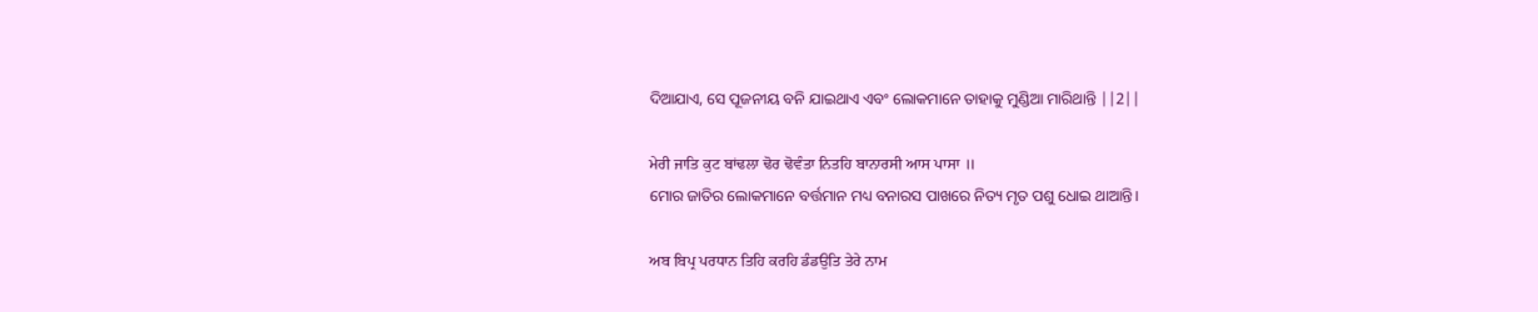ଦିଆଯାଏ, ସେ ପୂଜନୀୟ ବନି ଯାଇଥାଏ ଏବଂ ଲୋକମାନେ ତାହାକୁ ମୁଣ୍ଡିଆ ମାରିଥାନ୍ତି ||2||

ਮੇਰੀ ਜਾਤਿ ਕੁਟ ਬਾਂਢਲਾ ਢੋਰ ਢੋਵੰਤਾ ਨਿਤਹਿ ਬਾਨਾਰਸੀ ਆਸ ਪਾਸਾ ॥
ମୋର ଜାତିର ଲୋକମାନେ ବର୍ତ୍ତମାନ ମଧ୍ୟ ବନାରସ ପାଖରେ ନିତ୍ୟ ମୃତ ପଶୁ ଧୋଇ ଥାଆନ୍ତି।

ਅਬ ਬਿਪ੍ਰ ਪਰਧਾਨ ਤਿਹਿ ਕਰਹਿ ਡੰਡਉਤਿ ਤੇਰੇ ਨਾਮ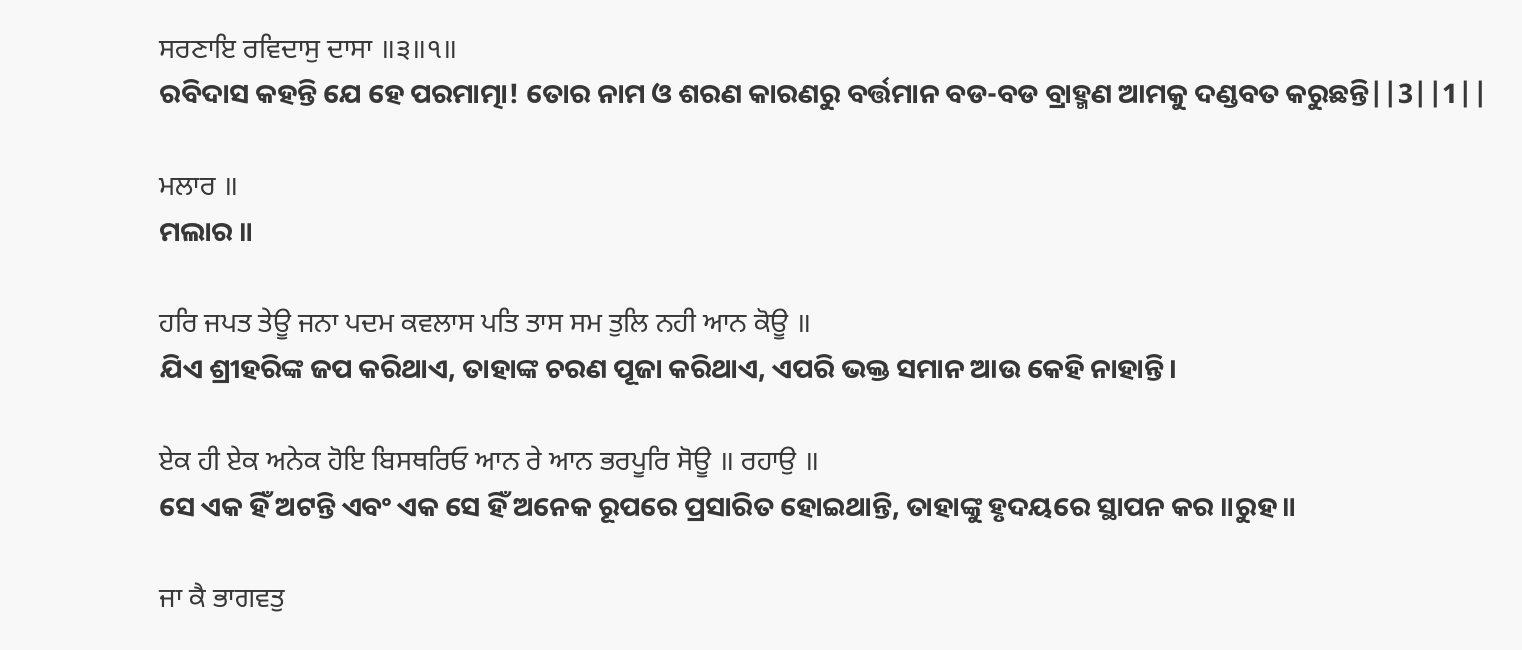ਸਰਣਾਇ ਰਵਿਦਾਸੁ ਦਾਸਾ ॥੩॥੧॥
ରବିଦାସ କହନ୍ତି ଯେ ହେ ପରମାତ୍ମା! ତୋର ନାମ ଓ ଶରଣ କାରଣରୁ ବର୍ତ୍ତମାନ ବଡ-ବଡ ବ୍ରାହ୍ମଣ ଆମକୁ ଦଣ୍ଡବତ କରୁଛନ୍ତି||3||1||

ਮਲਾਰ ॥
ମଲାର ॥

ਹਰਿ ਜਪਤ ਤੇਊ ਜਨਾ ਪਦਮ ਕਵਲਾਸ ਪਤਿ ਤਾਸ ਸਮ ਤੁਲਿ ਨਹੀ ਆਨ ਕੋਊ ॥
ଯିଏ ଶ୍ରୀହରିଙ୍କ ଜପ କରିଥାଏ, ତାହାଙ୍କ ଚରଣ ପୂଜା କରିଥାଏ, ଏପରି ଭକ୍ତ ସମାନ ଆଉ କେହି ନାହାନ୍ତି।

ਏਕ ਹੀ ਏਕ ਅਨੇਕ ਹੋਇ ਬਿਸਥਰਿਓ ਆਨ ਰੇ ਆਨ ਭਰਪੂਰਿ ਸੋਊ ॥ ਰਹਾਉ ॥
ସେ ଏକ ହିଁ ଅଟନ୍ତି ଏବଂ ଏକ ସେ ହିଁ ଅନେକ ରୂପରେ ପ୍ରସାରିତ ହୋଇଥାନ୍ତି, ତାହାଙ୍କୁ ହୃଦୟରେ ସ୍ଥାପନ କର ॥ରୁହ॥

ਜਾ ਕੈ ਭਾਗਵਤੁ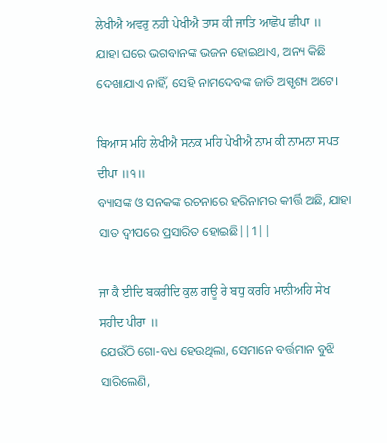ਲੇਖੀਐ ਅਵਰੁ ਨਹੀ ਪੇਖੀਐ ਤਾਸ ਕੀ ਜਾਤਿ ਆਛੋਪ ਛੀਪਾ ॥
ଯାହା ଘରେ ଭଗବାନଙ୍କ ଭଜନ ହୋଇଥାଏ, ଅନ୍ୟ କିଛି ଦେଖାଯାଏ ନାହିଁ, ସେହି ନାମଦେବଙ୍କ ଜାତି ଅସ୍ପୃଶ୍ୟ ଅଟେ।

ਬਿਆਸ ਮਹਿ ਲੇਖੀਐ ਸਨਕ ਮਹਿ ਪੇਖੀਐ ਨਾਮ ਕੀ ਨਾਮਨਾ ਸਪਤ ਦੀਪਾ ॥੧॥
ବ୍ୟାସଙ୍କ ଓ ସନକଙ୍କ ରଚନାରେ ହରିନାମର କୀର୍ତ୍ତି ଅଛି, ଯାହା ସାତ ଦ୍ଵୀପରେ ପ୍ରସାରିତ ହୋଇଛି||1||

ਜਾ ਕੈ ਈਦਿ ਬਕਰੀਦਿ ਕੁਲ ਗਊ ਰੇ ਬਧੁ ਕਰਹਿ ਮਾਨੀਅਹਿ ਸੇਖ ਸਹੀਦ ਪੀਰਾ ॥
ଯେଉଁଠି ଗୋ-ବଧ ହେଉଥିଲା, ସେମାନେ ବର୍ତ୍ତମାନ ବୁଝି ସାରିଲେଣି,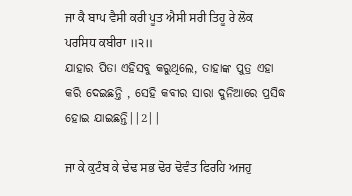ਜਾ ਕੈ ਬਾਪ ਵੈਸੀ ਕਰੀ ਪੂਤ ਐਸੀ ਸਰੀ ਤਿਹੂ ਰੇ ਲੋਕ ਪਰਸਿਧ ਕਬੀਰਾ ॥੨॥
ଯାହାର ପିତା ଏହିସବୁ କରୁଥିଲେ, ତାହାଙ୍କ ପୁତ୍ର ଏହା କରି ଦେଇଛନ୍ତି , ସେହି କବୀର ସାରା ଦୁନିଆରେ ପ୍ରସିଦ୍ଧ ହୋଇ ଯାଇଛନ୍ତି||2||

ਜਾ ਕੇ ਕੁਟੰਬ ਕੇ ਢੇਢ ਸਭ ਢੋਰ ਢੋਵੰਤ ਫਿਰਹਿ ਅਜਹੁ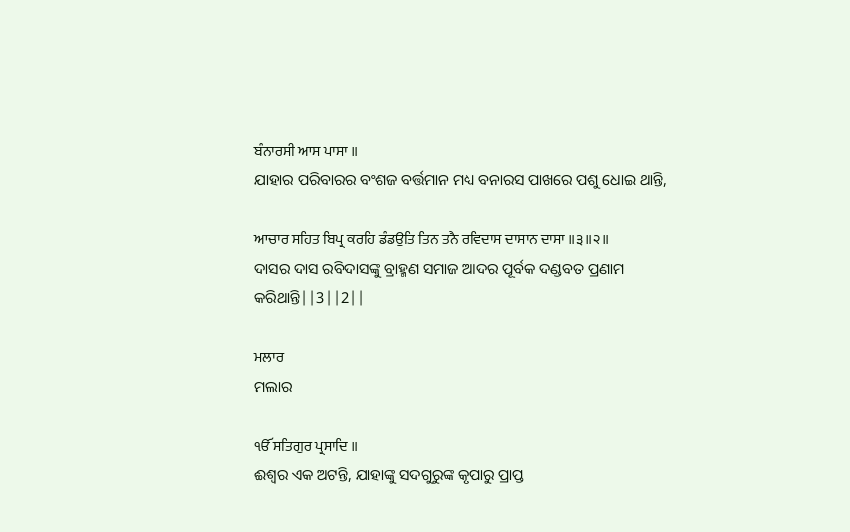ਬੰਨਾਰਸੀ ਆਸ ਪਾਸਾ ॥
ଯାହାର ପରିବାରର ବଂଶଜ ବର୍ତ୍ତମାନ ମଧ୍ୟ ବନାରସ ପାଖରେ ପଶୁ ଧୋଇ ଥାନ୍ତି,

ਆਚਾਰ ਸਹਿਤ ਬਿਪ੍ਰ ਕਰਹਿ ਡੰਡਉਤਿ ਤਿਨ ਤਨੈ ਰਵਿਦਾਸ ਦਾਸਾਨ ਦਾਸਾ ॥੩॥੨॥
ଦାସର ଦାସ ରବିଦାସଙ୍କୁ ବ୍ରାହ୍ମଣ ସମାଜ ଆଦର ପୂର୍ବକ ଦଣ୍ଡବତ ପ୍ରଣାମ କରିଥାନ୍ତି||3||2||

ਮਲਾਰ
ମଲାର

ੴ ਸਤਿਗੁਰ ਪ੍ਰਸਾਦਿ ॥
ଈଶ୍ଵର ଏକ ଅଟନ୍ତି, ଯାହାଙ୍କୁ ସଦଗୁରୁଙ୍କ କୃପାରୁ ପ୍ରାପ୍ତ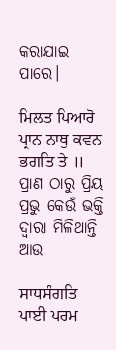କରାଯାଇ ପାରେ।

ਮਿਲਤ ਪਿਆਰੋ ਪ੍ਰਾਨ ਨਾਥੁ ਕਵਨ ਭਗਤਿ ਤੇ ॥
ପ୍ରାଣ ଠାରୁ ପ୍ରିୟ ପ୍ରଭୁ କେଉଁ ଭକ୍ତି ଦ୍ଵାରା ମିଳିଥାନ୍ତି ଆଉ

ਸਾਧਸੰਗਤਿ ਪਾਈ ਪਰਮ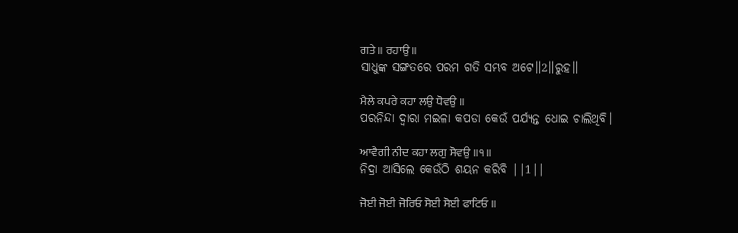ਗਤੇ ॥ ਰਹਾਉ ॥
ସାଧୁଙ୍କ ସଙ୍ଗତରେ ପରମ ଗତି ସମ୍ଭବ ଅଟେ॥2॥ରୁହ॥

ਮੈਲੇ ਕਪਰੇ ਕਹਾ ਲਉ ਧੋਵਉ ॥
ପରନିନ୍ଦା ଦ୍ଵାରା ମଇଳା କପଡା କେଉଁ ପର୍ଯ୍ୟନ୍ତ ଧୋଇ ଚାଲିଥିବି।

ਆਵੈਗੀ ਨੀਦ ਕਹਾ ਲਗੁ ਸੋਵਉ ॥੧॥
ନିଦ୍ରା ଆସିଲେ କେଉଁଠି ଶୟନ କରିବି ||1||

ਜੋਈ ਜੋਈ ਜੋਰਿਓ ਸੋਈ ਸੋਈ ਫਾਟਿਓ ॥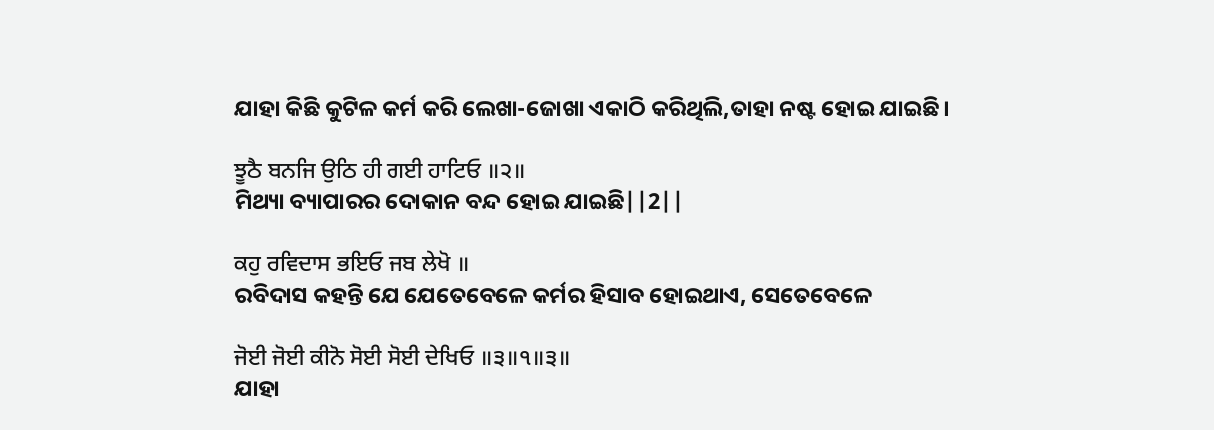ଯାହା କିଛି କୁଟିଳ କର୍ମ କରି ଲେଖା-ଜୋଖା ଏକାଠି କରିଥିଲି,ତାହା ନଷ୍ଟ ହୋଇ ଯାଇଛି।

ਝੂਠੈ ਬਨਜਿ ਉਠਿ ਹੀ ਗਈ ਹਾਟਿਓ ॥੨॥
ମିଥ୍ୟା ବ୍ୟାପାରର ଦୋକାନ ବନ୍ଦ ହୋଇ ଯାଇଛି||2||

ਕਹੁ ਰਵਿਦਾਸ ਭਇਓ ਜਬ ਲੇਖੋ ॥
ରବିଦାସ କହନ୍ତି ଯେ ଯେତେବେଳେ କର୍ମର ହିସାବ ହୋଇଥାଏ, ସେତେବେଳେ

ਜੋਈ ਜੋਈ ਕੀਨੋ ਸੋਈ ਸੋਈ ਦੇਖਿਓ ॥੩॥੧॥੩॥
ଯାହା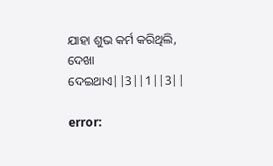ଯାହା ଶୁଭ କର୍ମ କରିଥିଲି, ଦେଖା ଦେଇଥାଏ||3||1||3||

error: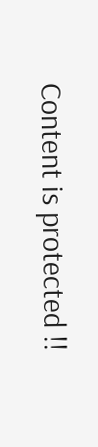Content is protected !!